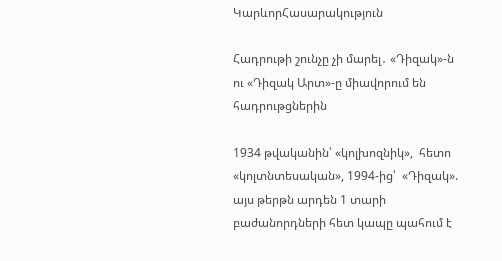ԿարևորՀասարակություն

Հադրութի շունչը չի մարել․ «Դիզակ»-ն ու «Դիզակ Արտ»-ը միավորում են հադրութցներին

1934 թվականին՝ «կոլխոզնիկ»,  հետո  «կոլտնտեսական», 1994-ից՝  «Դիզակ». այս թերթն արդեն 1 տարի բաժանորդների հետ կապը պահում է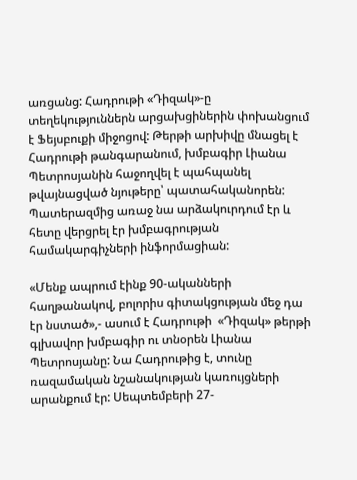առցանց: Հադրութի «Դիզակ»-ը տեղեկություններն արցախցիներին փոխանցում է Ֆեյսբուքի միջոցով: Թերթի արխիվը մնացել է Հադրութի թանգարանում, խմբագիր Լիանա Պետրոսյանին հաջողվել է պահպանել թվայնացված նյութերը՝ պատահականորեն: Պատերազմից առաջ նա արձակուրդում էր և հետը վերցրել էր խմբագրության համակարգիչների ինֆորմացիան:

«Մենք ապրում էինք 90-ականների հաղթանակով, բոլորիս գիտակցության մեջ դա էր նստած»,- ասում է Հադրութի  «Դիզակ» թերթի  գլխավոր խմբագիր ու տնօրեն Լիանա Պետրոսյանը: Նա Հադրութից է, տունը ռազամական նշանակության կառույցների արանքում էր: Սեպտեմբերի 27-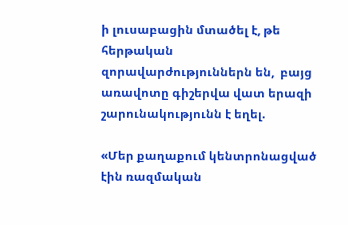ի լուսաբացին մտածել է, թե հերթական զորավարժություններն են,  բայց առավոտը գիշերվա վատ երազի շարունակությունն է եղել.

«Մեր քաղաքում կենտրոնացված էին ռազմական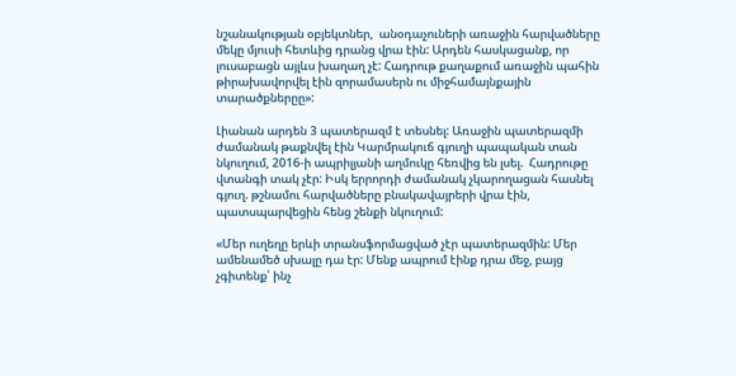նշանակության օբյեկտներ,  անօդաչուների առաջին հարվածները մեկը մյուսի հետևից դրանց վրա էին: Արդեն հասկացանք, որ լուսաբացն այլևս խաղաղ չէ: Հադրութ քաղաքում առաջին պահին թիրախավորվել էին զորամասերն ու միջհամայնքային տարածքներըը»:

Լիանան արդեն 3 պատերազմ է տեսնել: Առաջին պատերազմի ժամանակ թաքնվել էին Կարմրակուճ գյուղի պապական տան նկուղում, 2016-ի ապրիլյանի աղմուկը հեռվից են լսել.  Հադրութը վտանգի տակ չէր: Իսկ երրորդի ժամանակ չկարողացան հասնել գյուղ. թշնամու հարվածները բնակավայրերի վրա էին, պատսպարվեցին հենց շենքի նկուղում:

«Մեր ուղեղը երևի տրանսֆորմացված չէր պատերազմին: Մեր ամենամեծ սխալը դա էր: Մենք ապրում էինք դրա մեջ, բայց չգիտենք՝ ինչ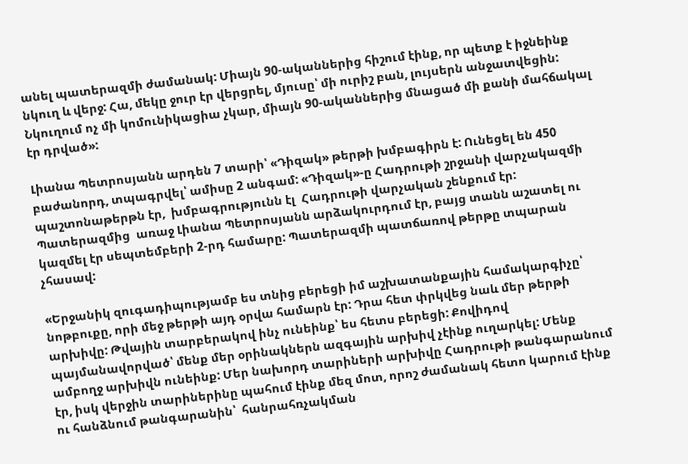անել պատերազմի ժամանակ: Միայն 90-ականներից հիշում էինք, որ պետք է իջնեինք նկուղ և վերջ: Հա, մեկը ջուր էր վերցրել, մյուսը՝ մի ուրիշ բան, լույսերն անջատվեցին: Նկուղում ոչ մի կոմունիկացիա չկար, միայն 90-ականներից մնացած մի քանի մահճակալ էր դրված»:

Լիանա Պետրոսյանն արդեն 7 տարի՝ «Դիզակ» թերթի խմբագիրն է: Ունեցել են 450 բաժանորդ, տպագրվել՝ ամիսը 2 անգամ: «Դիզակ»-ը Հադրութի շրջանի վարչակազմի պաշտոնաթերթն էր,  խմբագրությունն էլ  Հադրութի վարչական շենքում էր: Պատերազմից  առաջ Լիանա Պետրոսյանն արձակուրդում էր, բայց տանն աշատել ու կազմել էր սեպտեմբերի 2-րդ համարը: Պատերազմի պատճառով թերթը տպարան չհասավ:

«Երջանիկ զուգադիպությամբ ես տնից բերեցի իմ աշխատանքային համակարգիչը՝ նոթբուքը, որի մեջ թերթի այդ օրվա համարն էր: Դրա հետ փրկվեց նաև մեր թերթի արխիվը: Թվային տարբերակով ինչ ունեինք՝ ես հետս բերեցի: Քովիդով պայմանավորված՝ մենք մեր օրինակներն ազգային արխիվ չէինք ուղարկել: Մենք ամբողջ արխիվն ունեինք: Մեր նախորդ տարիների արխիվը Հադրութի թանգարանում էր, իսկ վերջին տարիներինը պահում էինք մեզ մոտ, որոշ ժամանակ հետո կարում էինք ու հանձնում թանգարանին՝  հանրահռչակման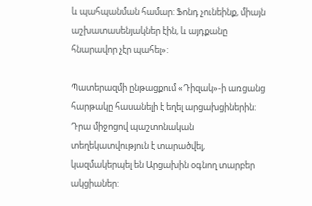և պահպանման համար: Ֆոնդ չունեինք, միայն աշխատասենյակներ էին, և այդքանը հնարավոր չէր պահել»:

Պատերազմի ընթացքում «Դիզակ»-ի առցանց հարթակը հասանելի է եղել արցախցիներին: Դրա միջոցով պաշտոնական տեղեկատվություն է տարածվել, կազմակերպել են Արցախին օգնող տարբեր ակցիաներ: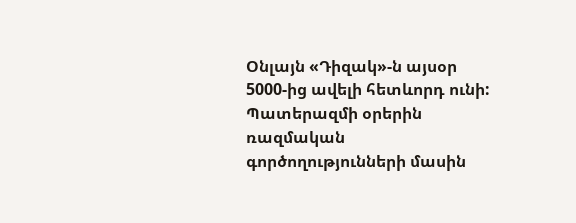Օնլայն «Դիզակ»-ն այսօր 5000-ից ավելի հետևորդ ունի: Պատերազմի օրերին  ռազմական գործողությունների մասին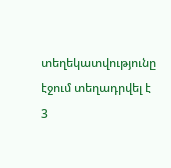տեղեկատվությունը էջում տեղադրվել է 3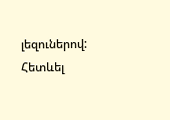լեզուներով: Հետևել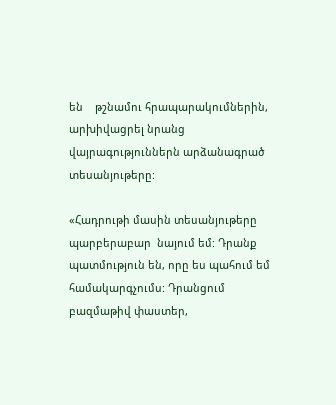են    թշնամու հրապարակումներին, արխիվացրել նրանց վայրագություններն արձանագրած տեսանյութերը:

«Հադրութի մասին տեսանյութերը պարբերաբար  նայում եմ: Դրանք պատմություն են, որը ես պահում եմ համակարգչումս: Դրանցում բազմաթիվ փաստեր,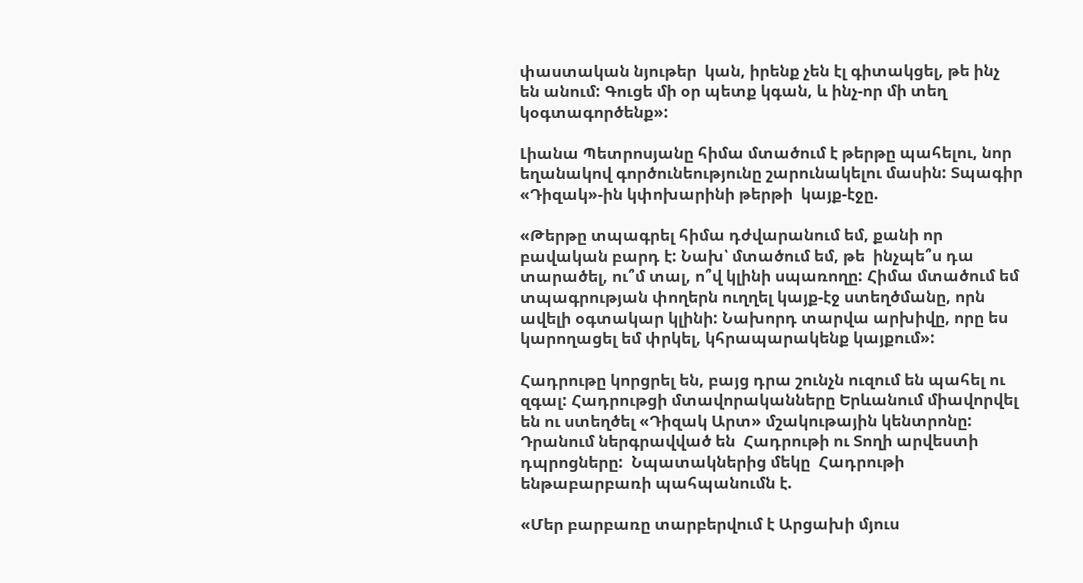փաստական նյութեր  կան, իրենք չեն էլ գիտակցել, թե ինչ են անում: Գուցե մի օր պետք կգան, և ինչ-որ մի տեղ կօգտագործենք»:

Լիանա Պետրոսյանը հիմա մտածում է թերթը պահելու, նոր եղանակով գործունեությունը շարունակելու մասին: Տպագիր «Դիզակ»-ին կփոխարինի թերթի  կայք-էջը.

«Թերթը տպագրել հիմա դժվարանում եմ, քանի որ  բավական բարդ է: Նախ՝ մտածում եմ, թե  ինչպե՞ս դա տարածել, ու՞մ տալ, ո՞վ կլինի սպառողը: Հիմա մտածում եմ տպագրության փողերն ուղղել կայք-էջ ստեղծմանը, որն ավելի օգտակար կլինի: Նախորդ տարվա արխիվը, որը ես կարողացել եմ փրկել, կհրապարակենք կայքում»:

Հադրութը կորցրել են, բայց դրա շունչն ուզում են պահել ու զգալ: Հադրութցի մտավորականները Երևանում միավորվել են ու ստեղծել «Դիզակ Արտ» մշակութային կենտրոնը: Դրանում ներգրավված են  Հադրութի ու Տողի արվեստի դպրոցները:  Նպատակներից մեկը  Հադրութի ենթաբարբառի պահպանումն է.

«Մեր բարբառը տարբերվում է Արցախի մյուս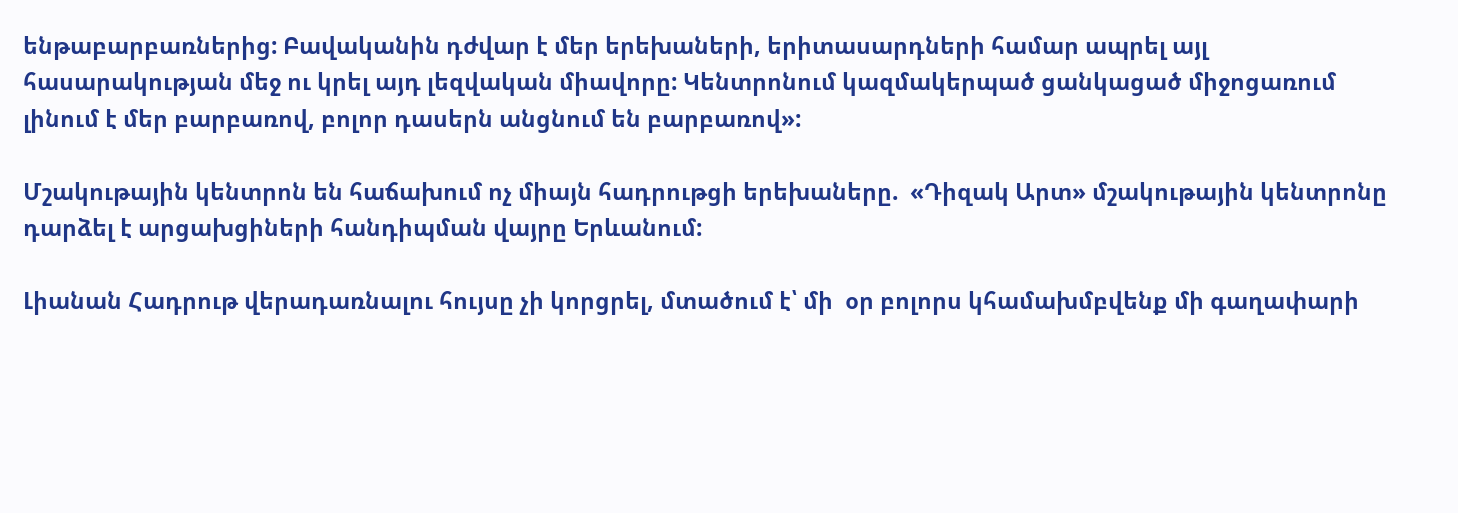ենթաբարբառներից: Բավականին դժվար է մեր երեխաների, երիտասարդների համար ապրել այլ հասարակության մեջ ու կրել այդ լեզվական միավորը: Կենտրոնում կազմակերպած ցանկացած միջոցառում լինում է մեր բարբառով, բոլոր դասերն անցնում են բարբառով»:

Մշակութային կենտրոն են հաճախում ոչ միայն հադրութցի երեխաները.  «Դիզակ Արտ» մշակութային կենտրոնը դարձել է արցախցիների հանդիպման վայրը Երևանում:

Լիանան Հադրութ վերադառնալու հույսը չի կորցրել, մտածում է՝ մի  օր բոլորս կհամախմբվենք մի գաղափարի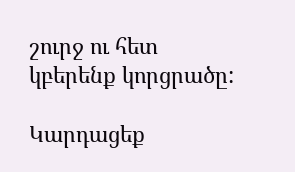շուրջ ու հետ կբերենք կորցրածը:

Կարդացեք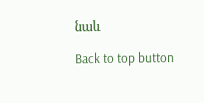նաև

Back to top button